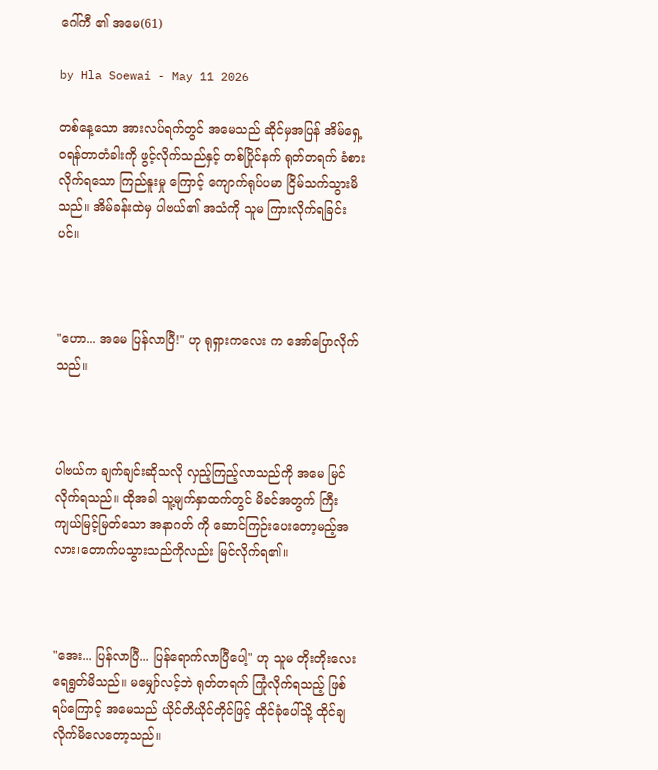ဂေါ်ကီ ၏ အမေ(61)

by Hla Soewai - May 11 2026

တစ်နေ့သော အားလပ်ရက်တွင် အမေသည် ဆိုင်မှအပြန် အိမ်ရှေ့ဝရန်တာတံခါးကို ဖွင့်လိုက်သည်နှင့် တစ်ပြိုင်နက် ရုတ်တရက် ခံစားလိုက်ရသော ကြည်နူးမှု ကြောင့် ကျောက်ရုပ်ပမာ ငြိမ်သက်သွားမိသည်။ အိမ်ခန်းထဲမှ ပါဗယ်၏ အသံကို သူမ ကြားလိုက်ရခြင်းပင်။



"ဟော... အမေ ပြန်လာပြီ!" ဟု ရုရှားကလေး က အော်ပြောလိုက်သည်။



ပါဗယ်က ချက်ချင်းဆိုသလို လှည့်ကြည့်လာသည်ကို အမေ မြင်လိုက်ရသည်။ ထိုအခါ သူ့မျက်နှာထက်တွင် မိခင်အတွက် ကြီးကျယ်မြင့်မြတ်သော အနာဂတ် ကို ဆောင်ကြဉ်းပေးတော့မည့်အလား၊တောက်ပသွားသည်ကိုလည်း မြင်လိုက်ရ၏။



"အေး... ပြန်လာပြီ... ပြန်ရောက်လာပြီပေါ့" ဟု သူမ တိုးတိုးလေး ရေရွတ်မိသည်။ မမျှော်လင့်ဘဲ ရုတ်တရက် ကြုံလိုက်ရသည့် ဖြစ်ရပ်ကြောင့် အမေသည် ယိုင်တိယိုင်တိုင်ဖြင့် ထိုင်ခုံပေါ်သို့ ထိုင်ချလိုက်မိလေတော့သည်။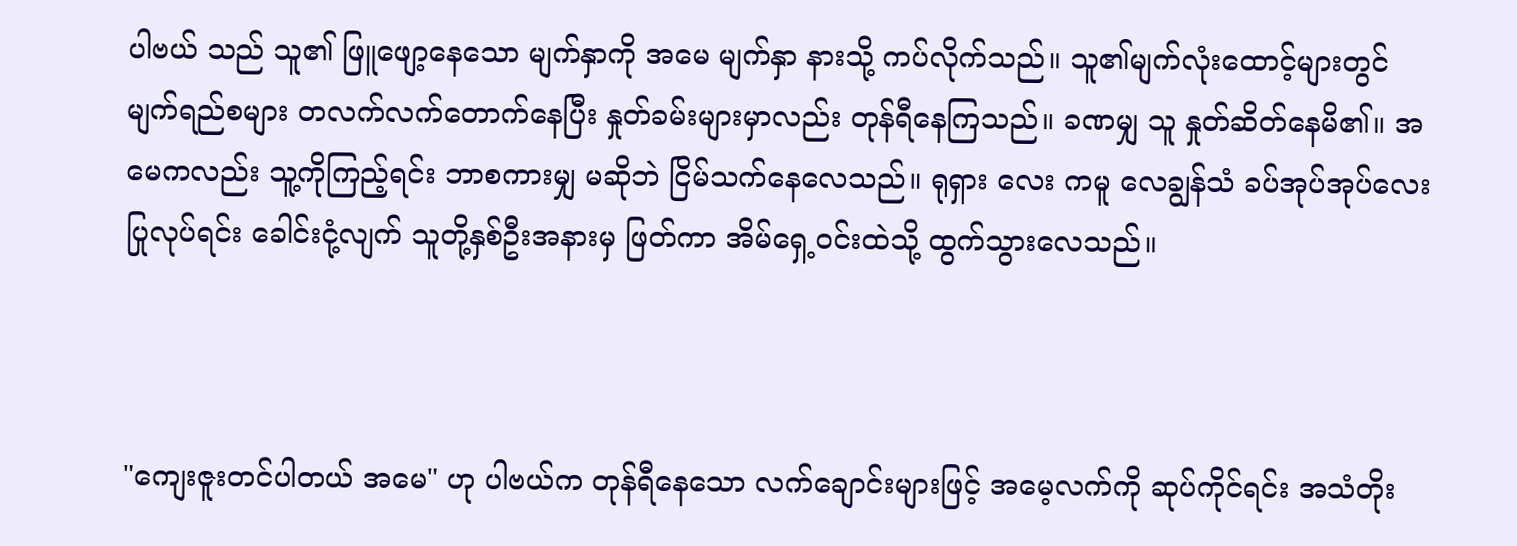ပါဗယ် သည် သူ၏ ဖြူဖျော့နေသော မျက်နှာကို အမေ မျက်နှာ နားသို့ ကပ်လိုက်သည်။ သူ၏မျက်လုံးထောင့်များတွင် မျက်ရည်စများ တလက်လက်တောက်နေပြီး နှုတ်ခမ်းများမှာလည်း တုန်ရီနေကြသည်။ ခဏမျှ သူ နှုတ်ဆိတ်နေမိ၏။ အမေကလည်း သူ့ကိုကြည့်ရင်း ဘာစကားမျှ မဆိုဘဲ ငြိမ်သက်နေလေသည်။ ရုရှား‌ လေး ကမူ လေချွန်သံ ခပ်အုပ်အုပ်လေး ပြုလုပ်ရင်း ခေါင်းငုံ့လျက် သူတို့နှစ်ဦးအနားမှ ဖြတ်ကာ အိမ်ရှေ့ဝင်းထဲသို့ ထွက်သွားလေသည်။



"ကျေးဇူးတင်ပါတယ် အမေ" ဟု ပါဗယ်က တုန်ရီနေသော လက်ချောင်းများဖြင့် အမေ့လက်ကို ဆုပ်ကိုင်ရင်း အသံတိုး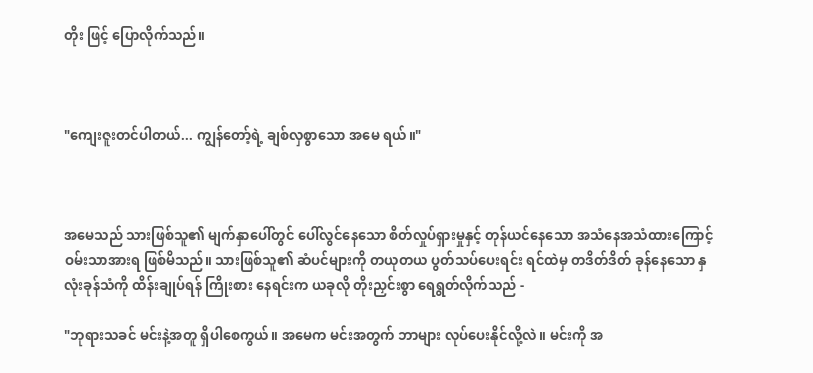တိုး ဖြင့် ပြောလိုက်သည်။



"ကျေးဇူးတင်ပါတယ်... ကျွန်တော့်ရဲ့ ချစ်လှစွာသော အမေ ရယ်။"



အမေသည် သားဖြစ်သူ၏ မျက်နှာပေါ်တွင် ပေါ်လွင်နေသော စိတ်လှုပ်ရှားမှုနှင့် တုန်ယင်နေသော အသံနေအသံထားကြောင့် ဝမ်းသာအားရ ဖြစ်မိသည်။ သားဖြစ်သူ၏ ဆံပင်များကို တယုတယ ပွတ်သပ်ပေးရင်း ရင်ထဲမှ တဒိတ်ဒိတ် ခုန်နေသော နှလုံးခုန်သံကို ထိန်းချုပ်ရန် ကြိုးစား‌ နေရင်းက ယခုလို တိုးညှင်းစွာ ရေရွတ်လိုက်သည် -

"ဘုရားသခင် မင်းနဲ့အတူ ရှိပါစေကွယ်။ အမေက မင်းအတွက် ဘာများ လုပ်ပေးနိုင်လို့လဲ။ မင်းကို အ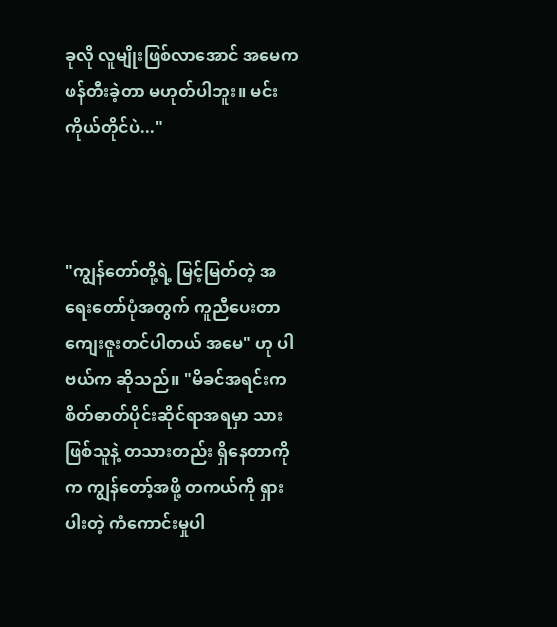ခုလို လူမျိုးဖြစ်လာအောင် အမေက ဖန်တီးခဲ့တာ မဟုတ်ပါဘူး။ မင်းကိုယ်တိုင်ပဲ..."



"ကျွန်တော်တို့ရဲ့ မြင့်မြတ်တဲ့ အရေးတော်ပုံအတွက် ကူညီပေးတာ ကျေးဇူးတင်ပါတယ် အမေ" ဟု ပါဗယ်က ဆိုသည်။ "မိခင်အရင်းကစိတ်ဓာတ်ပိုင်းဆိုင်ရာအရမှာ သားဖြစ်သူနဲ့ တသားတည်း ရှိနေတာကို က ကျွန်တော့်အဖို့ တကယ်ကို ရှားပါးတဲ့ ကံကောင်းမှုပါ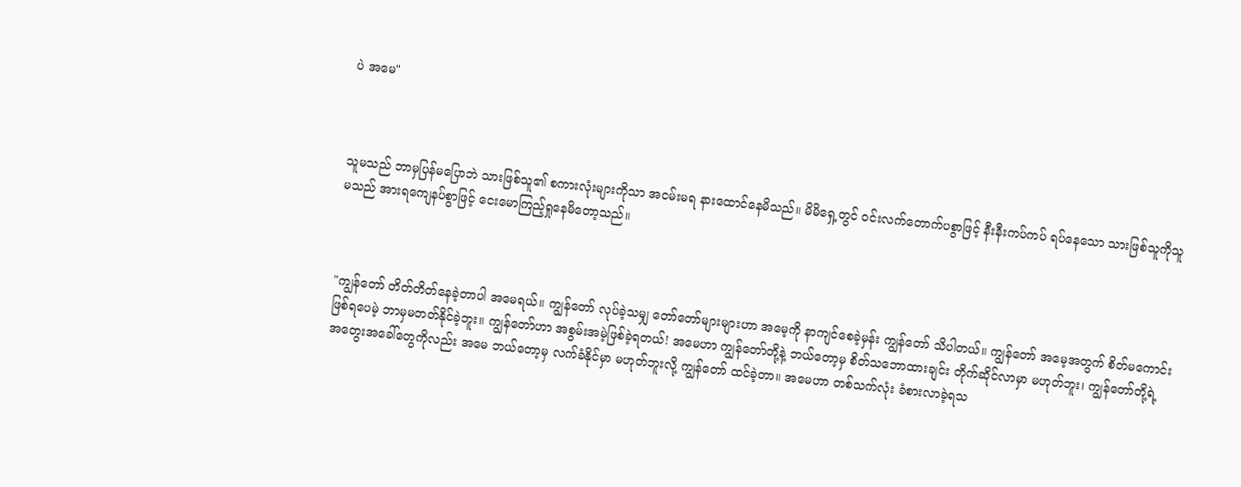ပဲ အမေ"



သူမသည် ဘာမှပြန်မပြောဘဲ သားဖြစ်သူ၏ စကားလုံးများကိုသာ အငမ်းမရ နားထောင်နေမိသည်။ မိမိရှေ့တွင် ဝင်းလက်တောက်ပစွာဖြင့် နီးနီးကပ်ကပ် ရပ်နေသော သားဖြစ်သူကိုသူမသည် အားရကျေနပ်စွာဖြင့် ငေးမောကြည့်ရှုနေမိတော့သည်။



"ကျွန်တော် တိတ်တိတ်နေခဲ့တာပါ အမေရယ်။ ကျွန်တော် လုပ်ခဲ့သမျှ တော်တော်များများဟာ အမေ့ကို နာကျင်စေခဲ့မှန်း ကျွန်တော် သိပါတယ်။ ကျွန်တော် အမေ့အတွက် စိတ်မကောင်းဖြစ်ရပေမဲ့ ဘာမှမတတ်နိုင်ခဲ့ဘူး။ ကျွန်တော်ဟာ အစွမ်းအမဲ့ဖြစ်ခဲ့ရတယ်! အမေဟာ ကျွန်တော်တို့နဲ့ ဘယ်တော့မှ စိတ်သဘောထားချင်း တိုက်ဆိုင်လာမှာ မဟုတ်ဘူး၊ ကျွန်တော်တို့ရဲ့ အတွေးအခေါ်တွေကိုလည်း အမေ ဘယ်တော့မှ လက်ခံနိုင်မှာ မဟုတ်ဘူးလို့ ကျွန်တော် ထင်ခဲ့တာ။ အမေဟာ တစ်သက်လုံး ခံစားလာခဲ့ရသ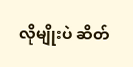လိုမျိုးပဲ ဆိတ်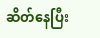ဆိတ်နေပြီး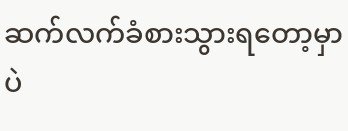ဆက်လက်ခံစားသွားရတော့မှာပဲ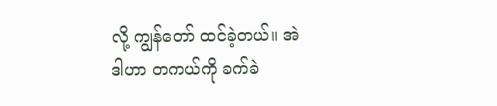လို့ ကျွန်တော် ထင်ခဲ့တယ်။ အဲဒါဟာ တကယ်ကို ခက်ခဲ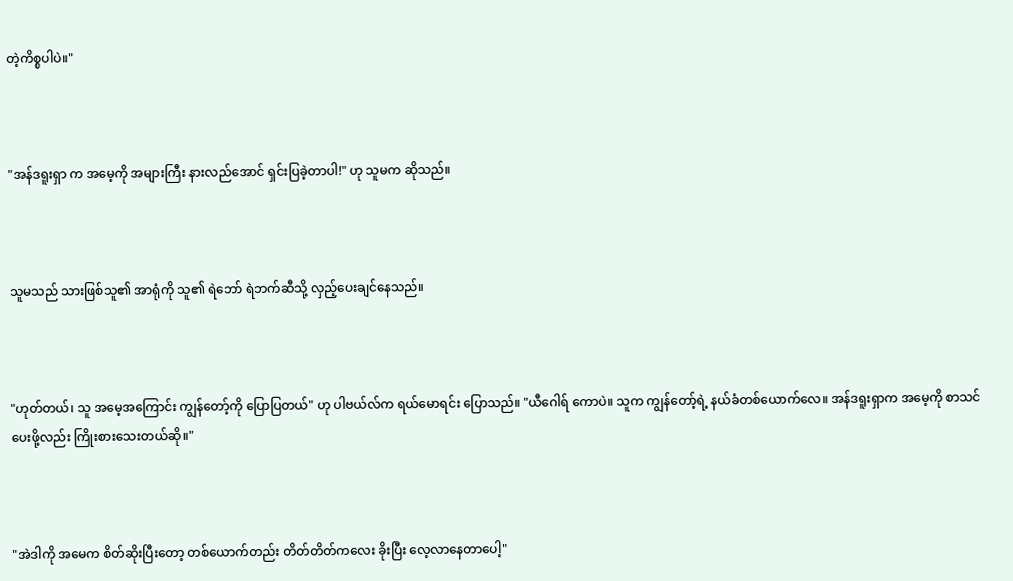တဲ့ကိစ္စပါပဲ။"



"အန်ဒရူးရှာ က အမေ့ကို အများကြီး နားလည်အောင် ရှင်းပြခဲ့တာပါ!" ဟု သူမက ဆိုသည်။



သူမသည် သားဖြစ်သူ၏ အာရုံကို သူ၏ ရဲဘော် ရဲဘက်ဆီသို့ လှည့်ပေးချင်နေသည်။



"ဟုတ်တယ်၊ သူ အမေ့အကြောင်း ကျွန်တော့်ကို ပြောပြတယ်" ဟု ပါဗယ်လ်က ရယ်မောရင်း ပြောသည်။ "ယီဂေါရ် ကောပဲ။ သူက ကျွန်တော့်ရဲ့ နယ်ခံတစ်ယောက်လေ။ အန်ဒရူးရှာက အမေ့ကို စာသင်ပေးဖို့လည်း ကြိုးစားသေးတယ်ဆို။"



"အဲဒါကို အမေက စိတ်ဆိုးပြီးတော့ တစ်ယောက်တည်း တိတ်တိတ်ကလေး ခိုးပြီး လေ့လာနေတာပေါ့"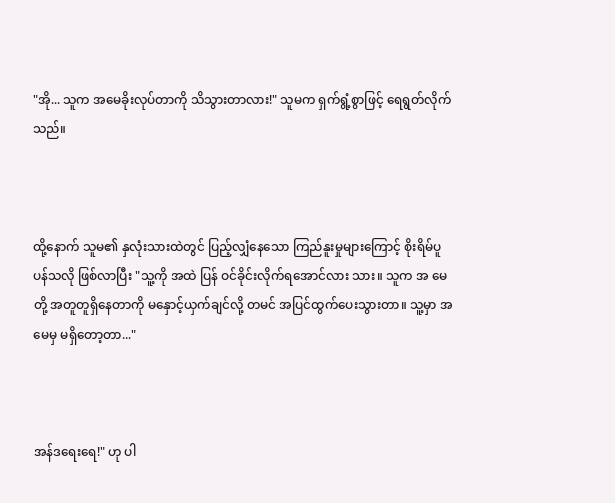"အို... သူက အမေခိုးလုပ်တာကို သိသွားတာလား!" သူမက ရှက်ရွံ့စွာဖြင့် ရေရွတ်လိုက်သည်။



ထို့နောက် သူမ၏ နှလုံးသားထဲတွင် ပြည့်လျှံနေသော ကြည်နူးမှုများကြောင့် စိုးရိမ်ပူပန်သလို ဖြစ်လာပြီး "သူ့ကို အထဲ ပြန် ဝင်ခိုင်းလိုက်ရအောင်လား သား။ သူက အ မေ တို့ အတူတူရှိနေတာကို မနှောင့်ယှက်ချင်လို့ တမင် အပြင်ထွက်ပေးသွားတာ။ သူ့မှာ အမေမှ မရှိတော့တာ..."



အန်ဒရေးရေ!" ဟု ပါ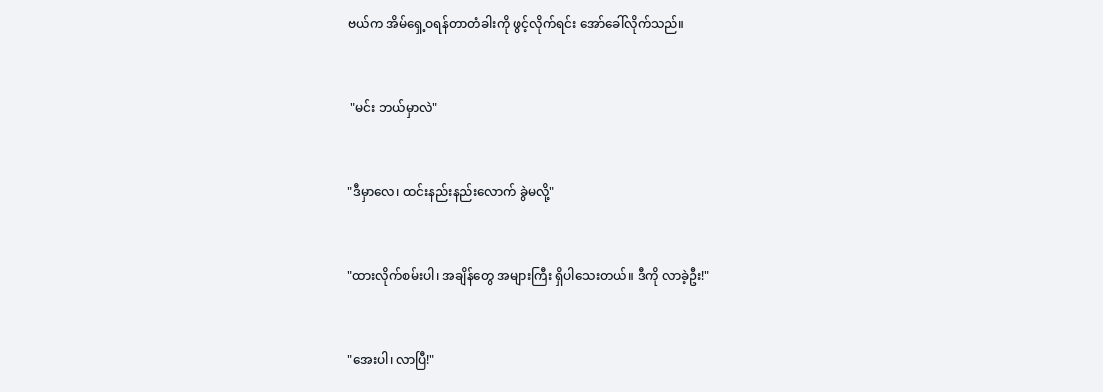ဗယ်က အိမ်ရှေ့ဝရန်တာတံခါးကို ဖွင့်လိုက်ရင်း အော်ခေါ်လိုက်သည်။



 "မင်း ဘယ်မှာလဲ"



"ဒီမှာလေ၊ ထင်းနည်းနည်းလောက် ခွဲမလို့"



"ထားလိုက်စမ်းပါ၊ အချိန်တွေ အများကြီး ရှိပါသေးတယ်။ ဒီကို လာခဲ့ဦး!"



"အေးပါ၊ လာပြီ!"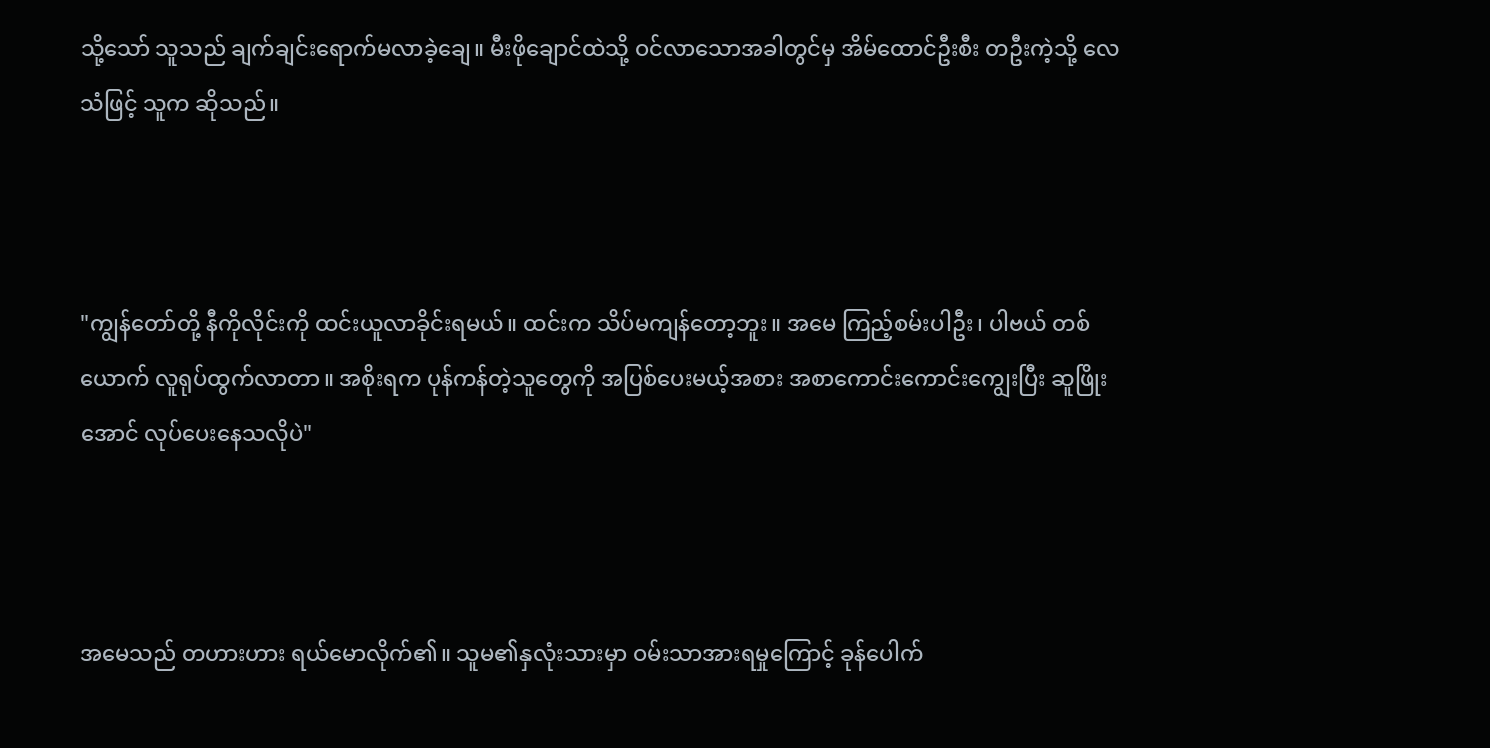သို့သော် သူသည် ချက်ချင်းရောက်မလာခဲ့ချေ။ မီးဖိုချောင်ထဲသို့ ဝင်လာသောအခါတွင်မှ အိမ်ထောင်ဦးစီး တဦးကဲ့သို့ လေသံဖြင့် သူက ဆိုသည်။



"ကျွန်တော်တို့ နီကိုလိုင်းကို ထင်းယူလာခိုင်းရမယ်။ ထင်းက သိပ်မကျန်တော့ဘူး။ အမေ ကြည့်စမ်းပါဦး၊ ပါဗယ် တစ်ယောက် လူရုပ်ထွက်လာတာ။ အစိုးရက ပုန်ကန်တဲ့သူတွေကို အပြစ်ပေးမယ့်အစား အစာကောင်းကောင်းကျွေးပြီး ဆူဖြိုးအောင် လုပ်ပေးနေသလိုပဲ"



အမေသည် တဟားဟား ရယ်မောလိုက်၏။ သူမ၏နှလုံးသားမှာ ဝမ်းသာအားရမှုကြောင့် ခုန်ပေါက်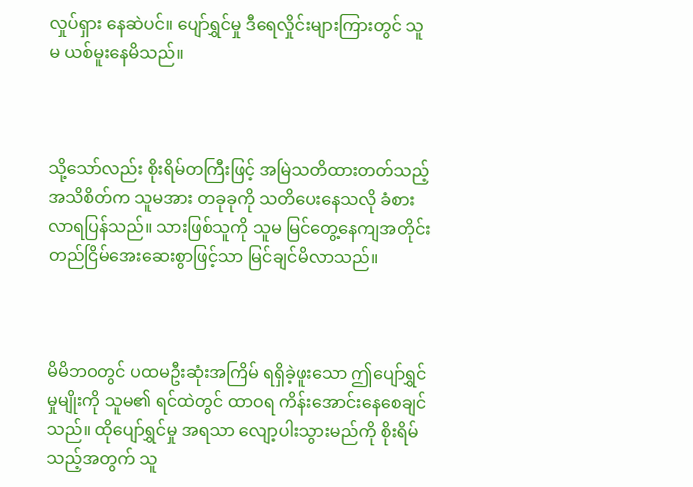လှုပ်ရှား နေဆဲပင်။ ပျော်ရွှင်မှု ဒီရေလှိုင်းများကြားတွင် သူမ ယစ်မူးနေမိသည်။



သို့သော်လည်း စိုးရိမ်တကြီးဖြင့် အမြဲသတိထားတတ်သည့် အသိစိတ်က သူမအား တခုခုကို သတိပေးနေသလို ခံစားလာရပြန်သည်။ သားဖြစ်သူကို သူမ မြင်တွေ့နေကျအတိုင်း တည်ငြိမ်အေးဆေးစွာဖြင့်သာ မြင်ချင်မိလာသည်။



မိမိဘဝတွင် ပထမဦးဆုံးအကြိမ် ရရှိခဲ့ဖူးသော ဤပျော်ရွှင်မှုမျိုးကို သူမ၏ ရင်ထဲတွင် ထာဝရ ကိန်းအောင်းနေစေချင်သည်။ ထိုပျော်ရွှင်မှု အရသာ လျော့ပါးသွားမည်ကို စိုးရိမ်သည့်အတွက် သူ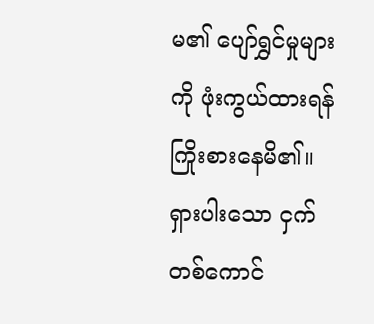မ၏ ပျော်ရွှင်မှုများကို ဖုံးကွယ်ထားရန် ကြိုးစားနေမိ၏။ ရှားပါးသော ငှက်တစ်ကောင်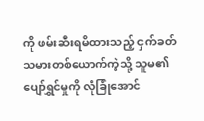ကို ဖမ်းဆီးရမိထားသည့် ငှက်ခတ်သမားတစ်ယောက်ကဲ့သို့ သူမ၏ ပျော်ရွှင်မှုကို လုံခြုံအောင်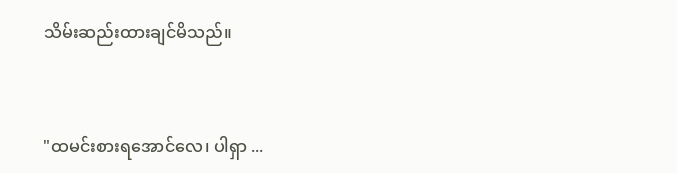သိမ်းဆည်းထားချင်မိသည်။



"ထမင်းစားရအောင်လေ၊ ပါရှာ ...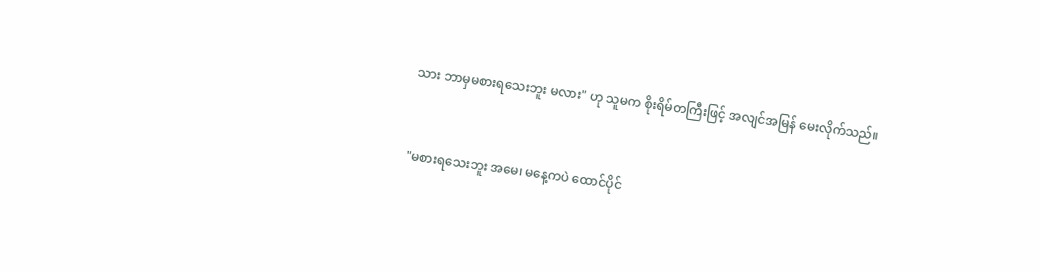သား ဘာမှမစားရသေးဘူး မလား" ဟု သူမက စိုးရိမ်တကြီးဖြင့် အလျင်အမြန် မေးလိုက်သည်။



"မစားရသေးဘူး အမေ၊ မနေ့ကပဲ ထောင်ပိုင်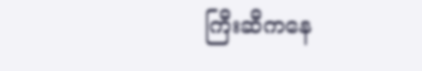ကြီးဆီကနေ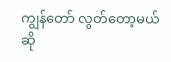ကျွန်တော် လွတ်တော့မယ်ဆို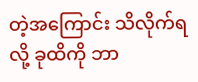တဲ့အကြောင်း သိလိုက်ရလို့ ခုထိကို ဘာ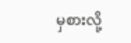မှစားလို့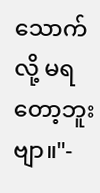သောက်လို့ မရတော့ဘူးဗျာ။"-